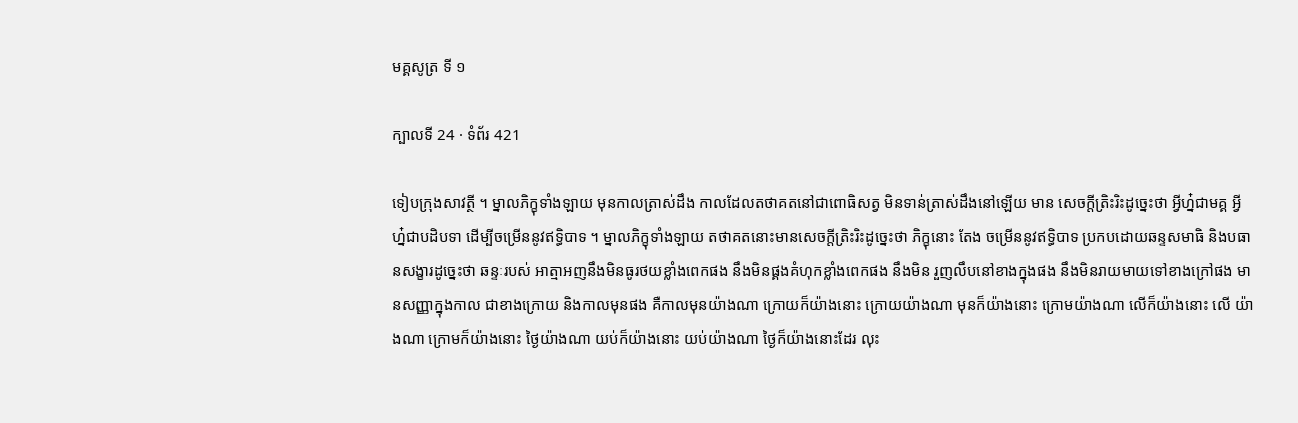មគ្គសូត្រ ទី ១

ក្បាលទី 24 · ទំព័រ 421

ទៀបក្រុងសាវត្ថី ។ ម្នាលភិក្ខុទាំងឡាយ មុនកាលត្រាស់ដឹង កាលដែលតថាគតនៅជាពោធិសត្វ មិនទាន់ត្រាស់ដឹងនៅឡើយ មាន សេចក្តីត្រិះរិះដូច្នេះថា អ្វីហ្ន៎ជាមគ្គ អ្វីហ្ន៎ជាបដិបទា ដើម្បីចម្រើននូវឥទ្ធិបាទ ។ ម្នាលភិក្ខុទាំងឡាយ តថាគតនោះមានសេចក្តីត្រិះរិះដូច្នេះថា ភិក្ខុនោះ តែង ចម្រើននូវឥទ្ធិបាទ ប្រកបដោយឆន្ទសមាធិ និងបធានសង្ខារដូច្នេះថា ឆន្ទៈរបស់ អាត្មាអញនឹងមិនធូរថយខ្លាំងពេកផង នឹងមិនផ្គងគំហុកខ្លាំងពេកផង នឹងមិន រួញលឹបនៅខាងក្នុងផង នឹងមិនរាយមាយទៅខាងក្រៅផង មានសញ្ញាក្នុងកាល ជាខាងក្រោយ និងកាលមុនផង គឺកាលមុនយ៉ាងណា ក្រោយក៏យ៉ាងនោះ ក្រោយយ៉ាងណា មុនក៏យ៉ាងនោះ ក្រោមយ៉ាងណា លើក៏យ៉ាងនោះ លើ យ៉ាងណា ក្រោមក៏យ៉ាងនោះ ថ្ងៃយ៉ាងណា យប់ក៏យ៉ាងនោះ យប់យ៉ាងណា ថ្ងៃក៏យ៉ាងនោះដែរ លុះ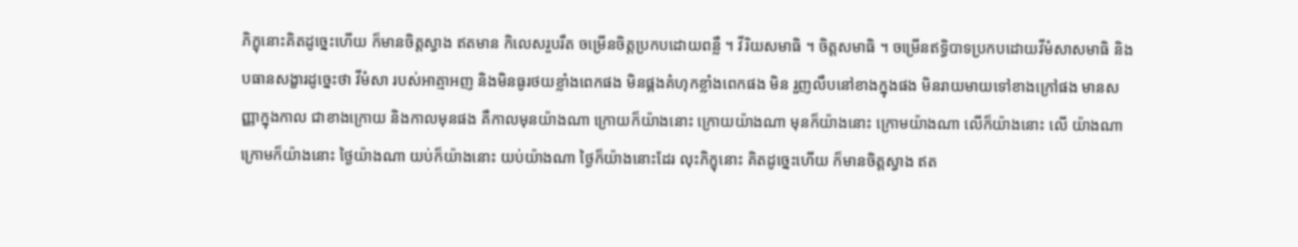ភិក្ខុនោះគិតដូច្នេះហើយ ក៏មានចិត្តស្វាង ឥតមាន កិលេសរួបរឹត ចម្រើនចិត្តប្រកបដោយពន្លឺ ។ វីរិយសមាធិ ។ ចិត្តសមាធិ ។ ចម្រើនឥទ្ធិបាទប្រកបដោយវីមំសាសមាធិ និងបធានសង្ខារដូច្នេះថា វីមំសា របស់អាត្មាអញ និងមិនធូរថយខ្លាំងពេកផង មិនផ្គងគំហុកខ្លាំងពេកផង មិន រួញលឹបនៅខាងក្នុងផង មិនរាយមាយទៅខាងក្រៅផង មានសញ្ញាក្នុងកាល ជាខាងក្រោយ និងកាលមុនផង គឺកាលមុនយ៉ាងណា ក្រោយក៏យ៉ាងនោះ ក្រោយយ៉ាងណា មុនក៏យ៉ាងនោះ ក្រោមយ៉ាងណា លើក៏យ៉ាងនោះ លើ យ៉ាងណា ក្រោមក៏យ៉ាងនោះ ថ្ងៃយ៉ាងណា យប់ក៏យ៉ាងនោះ យប់យ៉ាងណា ថ្ងៃក៏យ៉ាងនោះដែរ លុះភិក្ខុនោះ គិតដូច្នេះហើយ ក៏មានចិត្តស្វាង ឥត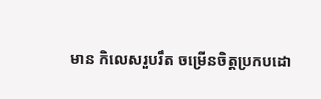មាន កិលេសរួបរឹត ចម្រើនចិត្តប្រកបដោ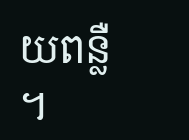យពន្លឺ ។